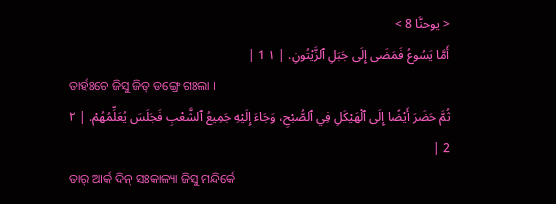< يوحنَّا 8 >
أَمَّا يَسُوعُ فَمَضَى إِلَى جَبَلِ ٱلزَّيْتُونِ. | ١ 1 |
ତାର୍ହଃଚେ ଜିସୁ ଜିତ୍ ଡଙ୍ଗ୍ରେ ଗଃଲା ।
ثُمَّ حَضَرَ أَيْضًا إِلَى ٱلْهَيْكَلِ فِي ٱلصُّبْحِ، وَجَاءَ إِلَيْهِ جَمِيعُ ٱلشَّعْبِ فَجَلَسَ يُعَلِّمُهُمْ. | ٢ 2 |
ତାର୍ ଆର୍କ ଦିନ୍ ସଃକାଳ୍ୟା ଜିସୁ ମନ୍ଦିର୍କେ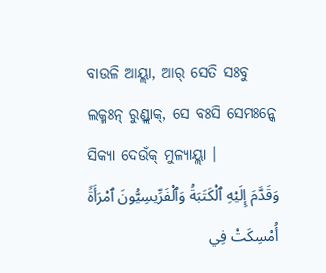ବାଉଳି ଆୟ୍ଲା, ଆର୍ ସେତି ସଃବୁ ଲକ୍ମଃନ୍ ରୁଣ୍ଡ୍ଲାକ୍, ସେ ବଃସି ସେମଃନ୍କେ ସିକ୍ୟା ଦେଉଁକ୍ ମୁଳ୍ୟାୟ୍ଲା ।
وَقَدَّمَ إِلَيْهِ ٱلْكَتَبَةُ وَٱلْفَرِّيسِيُّونَ ٱمْرَأَةً أُمْسِكَتْ فِي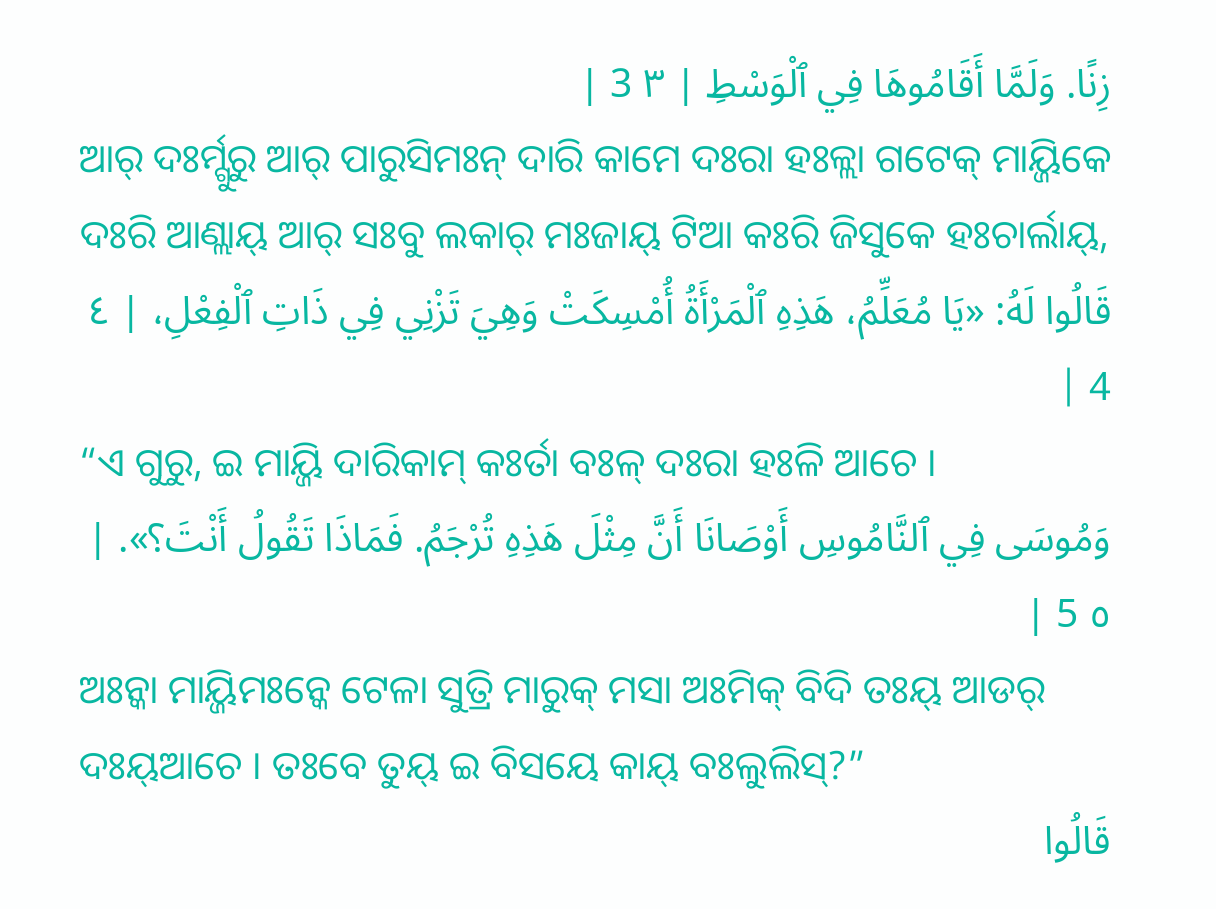زِنًا. وَلَمَّا أَقَامُوهَا فِي ٱلْوَسْطِ | ٣ 3 |
ଆର୍ ଦଃର୍ମ୍ଗୁରୁ ଆର୍ ପାରୁସିମଃନ୍ ଦାରି କାମେ ଦଃରା ହଃଳ୍ଲା ଗଟେକ୍ ମାୟ୍ଜିକେ ଦଃରି ଆଣ୍ଲାୟ୍ ଆର୍ ସଃବୁ ଲକାର୍ ମଃଜାୟ୍ ଟିଆ କଃରି ଜିସୁକେ ହଃଚାର୍ଲାୟ୍,
قَالُوا لَهُ: «يَا مُعَلِّمُ، هَذِهِ ٱلْمَرْأَةُ أُمْسِكَتْ وَهِيَ تَزْنِي فِي ذَاتِ ٱلْفِعْلِ، | ٤ 4 |
“ଏ ଗୁରୁ, ଇ ମାୟ୍ଜି ଦାରିକାମ୍ କଃର୍ତା ବଃଳ୍ ଦଃରା ହଃଳି ଆଚେ ।
وَمُوسَى فِي ٱلنَّامُوسِ أَوْصَانَا أَنَّ مِثْلَ هَذِهِ تُرْجَمُ. فَمَاذَا تَقُولُ أَنْتَ؟». | ٥ 5 |
ଅଃନ୍କା ମାୟ୍ଜିମଃନ୍କେ ଟେଳା ସୁତ୍ରି ମାରୁକ୍ ମସା ଅଃମିକ୍ ବିଦି ତଃୟ୍ ଆଡର୍ ଦଃୟ୍ଆଚେ । ତଃବେ ତୁୟ୍ ଇ ବିସୟେ କାୟ୍ ବଃଲୁଲିସ୍?”
قَالُوا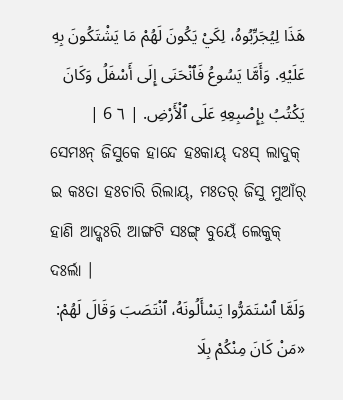هَذَا لِيُجَرِّبُوهُ، لِكَيْ يَكُونَ لَهُمْ مَا يَشْتَكُونَ بِهِ عَلَيْهِ. وَأَمَّا يَسُوعُ فَٱنْحَنَى إِلَى أَسْفَلُ وَكَانَ يَكْتُبُ بِإِصْبِعِهِ عَلَى ٱلْأَرْضِ. | ٦ 6 |
ସେମଃନ୍ ଜିସୁକେ ହାନ୍ଦେ ହଃକାୟ୍ ଦଃସ୍ ଲାଦୁକ୍ ଇ କଃତା ହଃଚାରି ରିଲାୟ୍, ମଃତର୍ ଜିସୁ ମୁଆଁର୍ ହାଣି ଆଦ୍କଃରି ଆଙ୍ଗଟି ସଃଙ୍ଗ୍ ବୁୟେଁ ଲେକୁକ୍ ଦଃର୍ଲା ।
وَلَمَّا ٱسْتَمَرُّوا يَسْأَلُونَهُ، ٱنْتَصَبَ وَقَالَ لَهُمْ: «مَنْ كَانَ مِنْكُمْ بِلَا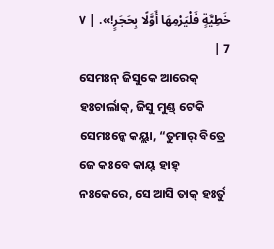خَطِيَّةٍ فَلْيَرْمِهَا أَوَّلًا بِحَجَرٍ!». | ٧ 7 |
ସେମଃନ୍ ଜିସୁକେ ଆରେକ୍ ହଃଚାର୍ଲାକ୍, ଜିସୁ ମୁଣ୍ଡ୍ ଟେକି ସେମଃନ୍କେ କୟ୍ଲା, “ତୁମାର୍ ବିତ୍ରେ ଜେ କଃବେ କାୟ୍ ହାହ୍ ନଃକେରେ, ସେ ଆସି ତାକ୍ ହଃର୍ତୁ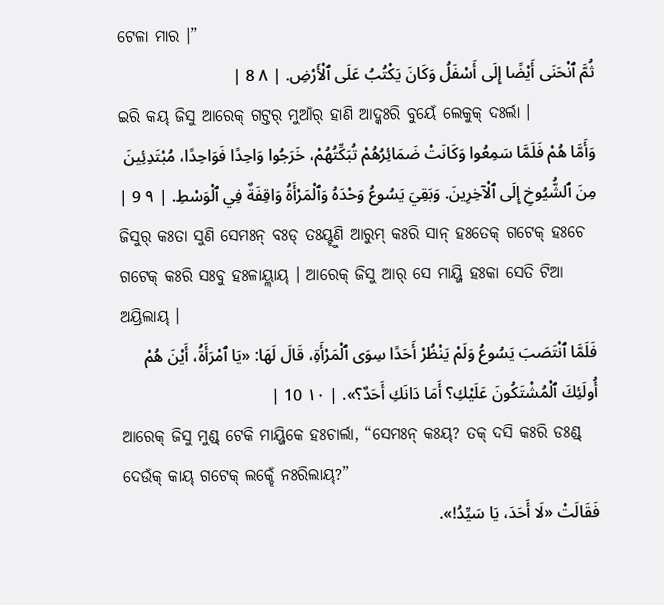ଟେଳା ମାର ।”
ثُمَّ ٱنْحَنَى أَيْضًا إِلَى أَسْفَلُ وَكَانَ يَكْتُبُ عَلَى ٱلْأَرْضِ. | ٨ 8 |
ଇରି କୟ୍ ଜିସୁ ଆରେକ୍ ଗଟ୍ତର୍ ମୁଆଁର୍ ହାଣି ଆଦ୍କଃରି ବୁୟେଁ ଲେକୁକ୍ ଦଃର୍ଲା ।
وَأَمَّا هُمْ فَلَمَّا سَمِعُوا وَكَانَتْ ضَمَائِرُهُمْ تُبَكِّتُهُمْ، خَرَجُوا وَاحِدًا فَوَاحِدًا، مُبْتَدِئِينَ مِنَ ٱلشُّيُوخِ إِلَى ٱلْآخِرِينَ. وَبَقِيَ يَسُوعُ وَحْدَهُ وَٱلْمَرْأَةُ وَاقِفَةٌ فِي ٱلْوَسْطِ. | ٩ 9 |
ଜିସୁର୍ କଃତା ସୁଣି ସେମଃନ୍ ବଃଡ୍ ତଃୟ୍ହୁଣି ଆରୁମ୍ କଃରି ସାନ୍ ହଃତେକ୍ ଗଟେକ୍ ହଃଚେ ଗଟେକ୍ କଃରି ସଃବୁ ହଃଳାୟ୍ଲାୟ୍ । ଆରେକ୍ ଜିସୁ ଆର୍ ସେ ମାୟ୍ଜି ହଃକା ସେତି ଟିଆ ଅୟ୍ରିଲାୟ୍ ।
فَلَمَّا ٱنْتَصَبَ يَسُوعُ وَلَمْ يَنْظُرْ أَحَدًا سِوَى ٱلْمَرْأَةِ، قَالَ لَهَا: «يَا ٱمْرَأَةُ، أَيْنَ هُمْ أُولَئِكَ ٱلْمُشْتَكُونَ عَلَيْكِ؟ أَمَا دَانَكِ أَحَدٌ؟». | ١٠ 10 |
ଆରେକ୍ ଜିସୁ ମୁଣ୍ଡ୍ ଟେକି ମାୟ୍ଜିକେ ହଃଚାର୍ଲା, “ସେମଃନ୍ କଃୟ୍? ତକ୍ ଦସି କଃରି ଡଃଣ୍ଡ୍ ଦେଉଁକ୍ କାୟ୍ ଗଟେକ୍ ଲକ୍ହେଁ ନଃରିଲାୟ୍?”
فَقَالَتْ «لَا أَحَدَ، يَا سَيِّدُ!».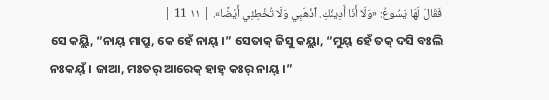فَقَالَ لَهَا يَسُوعُ: «وَلَا أَنَا أَدِينُكِ. ٱذْهَبِي وَلَا تُخْطِئِي أَيْضًا». | ١١ 11 |
ସେ କୟ୍ଲି, “ନାୟ୍ ମାପ୍ରୁ, କେ ହେଁ ନାୟ୍ ।” ସେତାକ୍ ଜିସୁ କୟ୍ଲା, “ମୁୟ୍ ହେଁ ତକ୍ ଦସି ବଃଲି ନଃକୟ୍ଁ । ଜାଆ, ମଃତର୍ ଆରେକ୍ ହାହ୍ କଃର୍ ନାୟ୍ ।”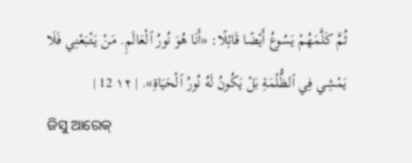ثُمَّ كَلَّمَهُمْ يَسُوعُ أَيْضًا قَائِلًا: «أَنَا هُوَ نُورُ ٱلْعَالَمِ. مَنْ يَتْبَعْنِي فَلَا يَمْشِي فِي ٱلظُّلْمَةِ بَلْ يَكُونُ لَهُ نُورُ ٱلْحَيَاةِ». | ١٢ 12 |
ଜିସୁ ଆରେକ୍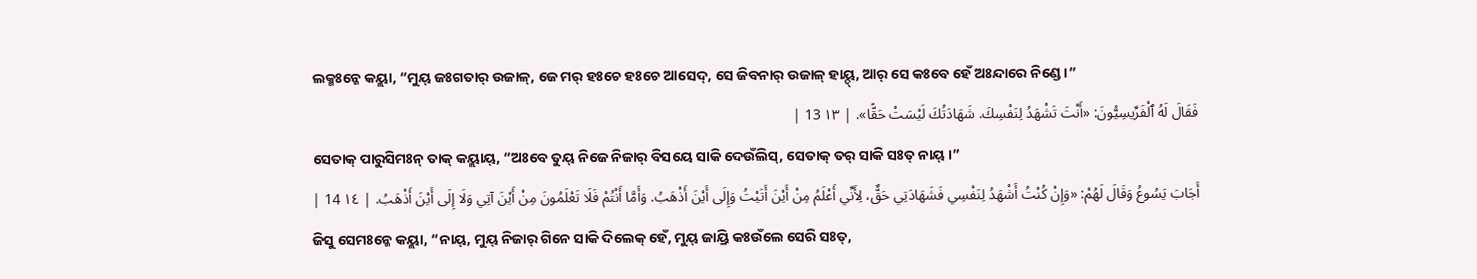ଲକ୍ମଃନ୍କେ କୟ୍ଲା, “ମୁୟ୍ ଜଃଗତାର୍ ଉଜାଳ୍, ଜେ ମର୍ ହଃଚେ ହଃଚେ ଆସେଦ୍, ସେ ଜିବନାର୍ ଉଜାଳ୍ ହାୟ୍ଦ୍, ଆର୍ ସେ କଃବେ ହେଁ ଅଃନ୍ଦାରେ ନିଣ୍ଡେ ।”
فَقَالَ لَهُ ٱلْفَرِّيسِيُّونَ: «أَنْتَ تَشْهَدُ لِنَفْسِكَ. شَهَادَتُكَ لَيْسَتْ حَقًّا». | ١٣ 13 |
ସେତାକ୍ ପାରୁସିମଃନ୍ ତାକ୍ କୟ୍ଲାୟ୍, “ଅଃବେ ତୁୟ୍ ନିଜେ ନିଜାର୍ ବିସୟେ ସାକି ଦେଉଁଲିସ୍, ସେତାକ୍ ତର୍ ସାକି ସଃତ୍ ନାୟ୍ ।”
أَجَابَ يَسُوعُ وَقَالَ لَهُمْ: «وَإِنْ كُنْتُ أَشْهَدُ لِنَفْسِي فَشَهَادَتِي حَقٌّ، لِأَنِّي أَعْلَمُ مِنْ أَيْنَ أَتَيْتُ وَإِلَى أَيْنَ أَذْهَبُ. وَأَمَّا أَنْتُمْ فَلَا تَعْلَمُونَ مِنْ أَيْنَ آتِي وَلَا إِلَى أَيْنَ أَذْهَبُ. | ١٤ 14 |
ଜିସୁ ସେମଃନ୍କେ କୟ୍ଲା, “ନାୟ୍, ମୁୟ୍ ନିଜାର୍ ଗିନେ ସାକି ଦିଲେକ୍ ହେଁ, ମୁୟ୍ ଜାୟ୍ରି କଃଉଁଲେ ସେରି ସଃତ୍,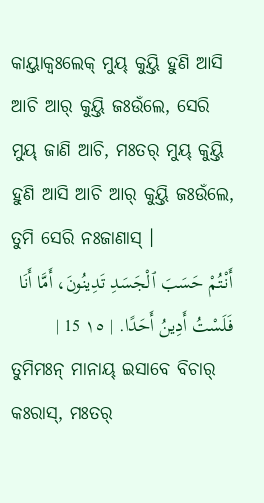କାୟ୍ତାକ୍ବଃଲେକ୍ ମୁୟ୍ କୁୟ୍ତି ହୁଣି ଆସି ଆଚି ଆର୍ କୁୟ୍ତି ଜଃଉଁଲେ, ସେରି ମୁୟ୍ ଜାଣି ଆଚି, ମଃତର୍ ମୁୟ୍ କୁୟ୍ତି ହୁଣି ଆସି ଆଚି ଆର୍ କୁୟ୍ତି ଜଃଉଁଲେ, ତୁମି ସେରି ନଃଜାଣାସ୍ ।
أَنْتُمْ حَسَبَ ٱلْجَسَدِ تَدِينُونَ، أَمَّا أَنَا فَلَسْتُ أَدِينُ أَحَدًا. | ١٥ 15 |
ତୁମିମଃନ୍ ମାନାୟ୍ ଇସାବେ ବିଚାର୍ କଃରାସ୍, ମଃତର୍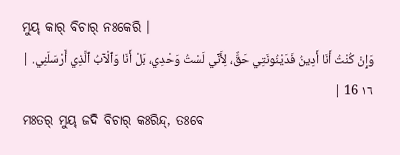ମୁୟ୍ କାର୍ ବିଚାର୍ ନଃକେରି ।
وَإِنْ كُنْتُ أَنَا أَدِينُ فَدَيْنُونَتِي حَقٌّ، لِأَنِّي لَسْتُ وَحْدِي، بَلْ أَنَا وَٱلْآبُ ٱلَّذِي أَرْسَلَنِي. | ١٦ 16 |
ମଃତର୍ ମୁୟ୍ ଜଦି ବିଚାର୍ କଃରିନ୍ଦ୍, ତଃବେ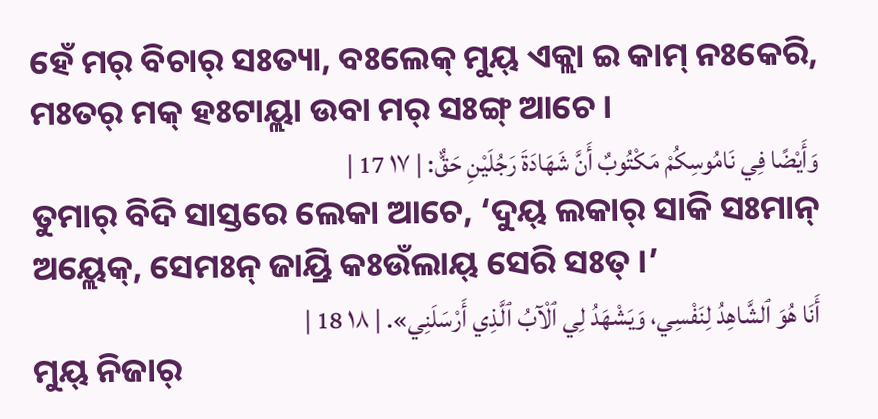ହେଁ ମର୍ ବିଚାର୍ ସଃତ୍ୟା, ବଃଲେକ୍ ମୁୟ୍ ଏକ୍ଲା ଇ କାମ୍ ନଃକେରି, ମଃତର୍ ମକ୍ ହଃଟାୟ୍ଲା ଉବା ମର୍ ସଃଙ୍ଗ୍ ଆଚେ ।
وَأَيْضًا فِي نَامُوسِكُمْ مَكْتُوبٌ أَنَّ شَهَادَةَ رَجُلَيْنِ حَقٌّ: | ١٧ 17 |
ତୁମାର୍ ବିଦି ସାସ୍ତରେ ଲେକା ଆଚେ, ‘ଦୁୟ୍ ଲକାର୍ ସାକି ସଃମାନ୍ ଅୟ୍ଲେକ୍, ସେମଃନ୍ ଜାୟ୍ରି କଃଉଁଲାୟ୍ ସେରି ସଃତ୍ ।’
أَنَا هُوَ ٱلشَّاهِدُ لِنَفْسِي، وَيَشْهَدُ لِي ٱلْآبُ ٱلَّذِي أَرْسَلَنِي». | ١٨ 18 |
ମୁୟ୍ ନିଜାର୍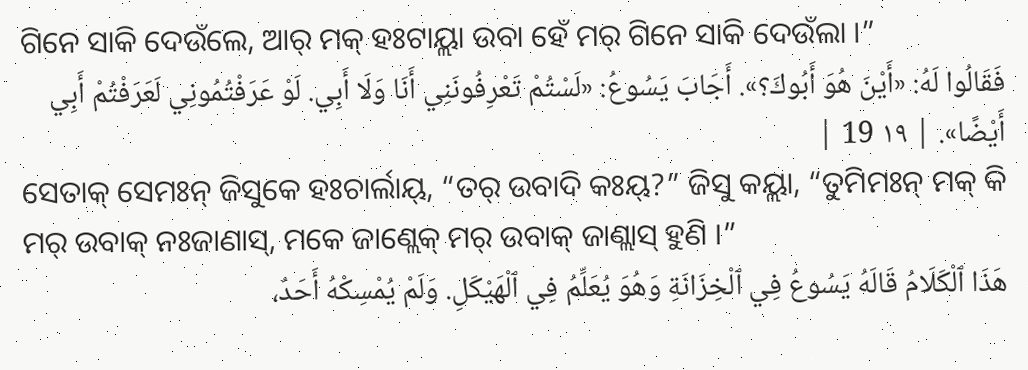ଗିନେ ସାକି ଦେଉଁଲେ, ଆର୍ ମକ୍ ହଃଟାୟ୍ଲା ଉବା ହେଁ ମର୍ ଗିନେ ସାକି ଦେଉଁଲା ।”
فَقَالُوا لَهُ: «أَيْنَ هُوَ أَبُوكَ؟». أَجَابَ يَسُوعُ: «لَسْتُمْ تَعْرِفُونَنِي أَنَا وَلَا أَبِي. لَوْ عَرَفْتُمُونِي لَعَرَفْتُمْ أَبِي أَيْضًا». | ١٩ 19 |
ସେତାକ୍ ସେମଃନ୍ ଜିସୁକେ ହଃଚାର୍ଲାୟ୍, “ତର୍ ଉବାଦି କଃୟ୍?” ଜିସୁ କୟ୍ଲା, “ତୁମିମଃନ୍ ମକ୍ କି ମର୍ ଉବାକ୍ ନଃଜାଣାସ୍, ମକେ ଜାଣ୍ଲେକ୍ ମର୍ ଉବାକ୍ ଜାଣ୍ଲାସ୍ ହୁଣି ।”
هَذَا ٱلْكَلَامُ قَالَهُ يَسُوعُ فِي ٱلْخِزَانَةِ وَهُوَ يُعَلِّمُ فِي ٱلْهَيْكَلِ. وَلَمْ يُمْسِكْهُ أَحَدٌ،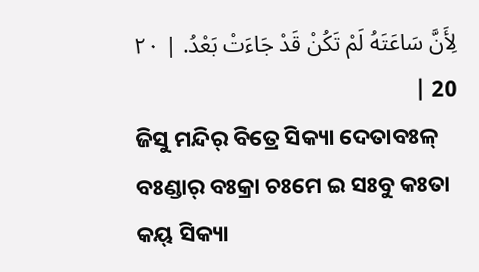لِأَنَّ سَاعَتَهُ لَمْ تَكُنْ قَدْ جَاءَتْ بَعْدُ. | ٢٠ 20 |
ଜିସୁ ମନ୍ଦିର୍ ବିତ୍ରେ ସିକ୍ୟା ଦେତାବଃଳ୍ ବଃଣ୍ଡାର୍ ବଃକ୍ରା ଚଃମେ ଇ ସଃବୁ କଃତା କୟ୍ ସିକ୍ୟା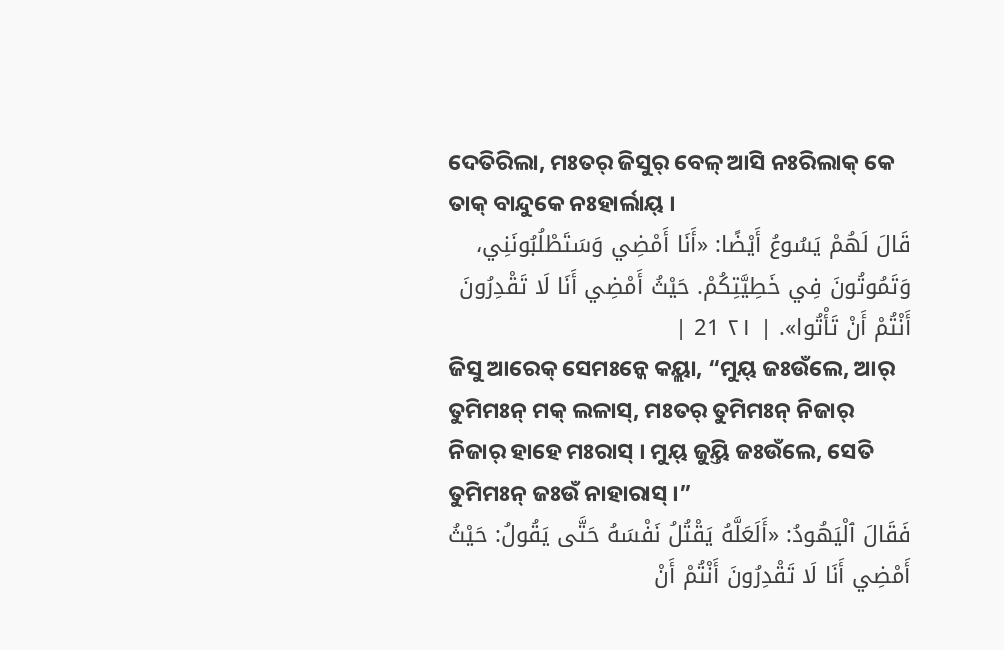ଦେତିରିଲା, ମଃତର୍ ଜିସୁର୍ ବେଳ୍ ଆସି ନଃରିଲାକ୍ କେ ତାକ୍ ବାନ୍ଦୁକେ ନଃହାର୍ଲାୟ୍ ।
قَالَ لَهُمْ يَسُوعُ أَيْضًا: «أَنَا أَمْضِي وَسَتَطْلُبُونَنِي، وَتَمُوتُونَ فِي خَطِيَّتِكُمْ. حَيْثُ أَمْضِي أَنَا لَا تَقْدِرُونَ أَنْتُمْ أَنْ تَأْتُوا». | ٢١ 21 |
ଜିସୁ ଆରେକ୍ ସେମଃନ୍କେ କୟ୍ଲା, “ମୁୟ୍ ଜଃଉଁଲେ, ଆର୍ ତୁମିମଃନ୍ ମକ୍ ଲଳାସ୍, ମଃତର୍ ତୁମିମଃନ୍ ନିଜାର୍ ନିଜାର୍ ହାହେ ମଃରାସ୍ । ମୁୟ୍ ଜୁୟ୍ତି ଜଃଉଁଲେ, ସେତି ତୁମିମଃନ୍ ଜଃଉଁ ନାହାରାସ୍ ।”
فَقَالَ ٱلْيَهُودُ: «أَلَعَلَّهُ يَقْتُلُ نَفْسَهُ حَتَّى يَقُولُ: حَيْثُ أَمْضِي أَنَا لَا تَقْدِرُونَ أَنْتُمْ أَنْ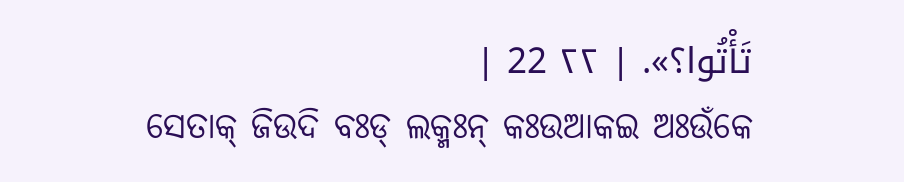تَأْتُوا؟». | ٢٢ 22 |
ସେତାକ୍ ଜିଉଦି ବଃଡ୍ ଲକ୍ମଃନ୍ କଃଉଆକଇ ଅଃଉଁକେ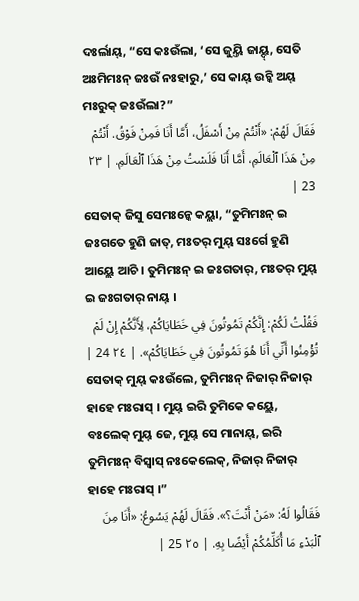ଦଃର୍ଲାୟ୍, “ସେ କଃଉଁଲା, ‘ସେ ଜୁୟ୍ତି ଜାୟ୍ଦ୍, ସେତି ଅଃମିମଃନ୍ ଜଃଉଁ ନଃହାରୁ,’ ସେ କାୟ୍ ଉଚ୍କି ଅୟ୍ ମଃରୁକ୍ ଜଃଉଁଲା?”
فَقَالَ لَهُمْ: «أَنْتُمْ مِنْ أَسْفَلُ، أَمَّا أَنَا فَمِنْ فَوْقُ. أَنْتُمْ مِنْ هَذَا ٱلْعَالَمِ، أَمَّا أَنَا فَلَسْتُ مِنْ هَذَا ٱلْعَالَمِ. | ٢٣ 23 |
ସେତାକ୍ ଜିସୁ ସେମଃନ୍କେ କୟ୍ଲା, “ତୁମିମଃନ୍ ଇ ଜଃଗତେ ହୁଣି ଜାତ୍, ମଃତର୍ ମୁୟ୍ ସଃର୍ଗେ ହୁଣି ଆୟ୍ଲେ ଆଚି । ତୁମିମଃନ୍ ଇ ଜଃଗତାର୍, ମଃତର୍ ମୁୟ୍ ଇ ଜଃଗତାର୍ ନାୟ୍ ।
فَقُلْتُ لَكُمْ: إِنَّكُمْ تَمُوتُونَ فِي خَطَايَاكُمْ، لِأَنَّكُمْ إِنْ لَمْ تُؤْمِنُوا أَنِّي أَنَا هُوَ تَمُوتُونَ فِي خَطَايَاكُمْ». | ٢٤ 24 |
ସେତାକ୍ ମୁୟ୍ କଃଉଁଲେ, ତୁମିମଃନ୍ ନିଜାର୍ ନିଜାର୍ ହାହେ ମଃରାସ୍ । ମୁୟ୍ ଇରି ତୁମିକେ କୟ୍ଲେ, ବଃଲେକ୍ ମୁୟ୍ ଜେ, ମୁୟ୍ ସେ ମାନାୟ୍, ଇରି ତୁମିମଃନ୍ ବିସ୍ୱାସ୍ ନଃକେଲେକ୍, ନିଜାର୍ ନିଜାର୍ ହାହେ ମଃରାସ୍ ।”
فَقَالُوا لَهُ: «مَنْ أَنْتَ؟». فَقَالَ لَهُمْ يَسُوعُ: «أَنَا مِنَ ٱلْبَدْءِ مَا أُكَلِّمُكُمْ أَيْضًا بِهِ. | ٢٥ 25 |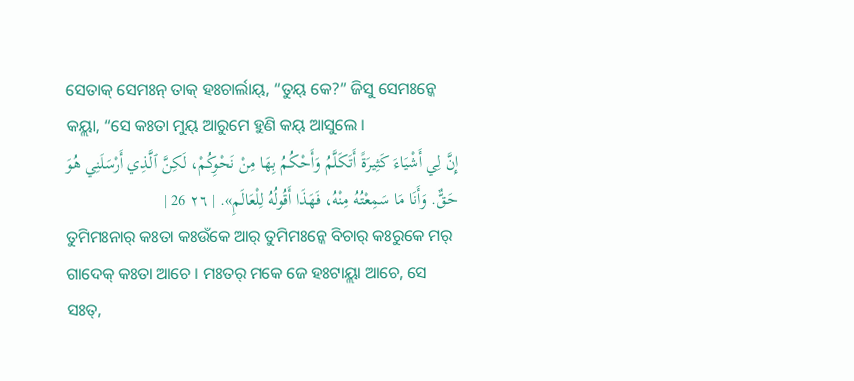ସେତାକ୍ ସେମଃନ୍ ତାକ୍ ହଃଚାର୍ଲାୟ୍, “ତୁୟ୍ କେ?” ଜିସୁ ସେମଃନ୍କେ କୟ୍ଲା, “ସେ କଃତା ମୁୟ୍ ଆରୁମେ ହୁଣି କୟ୍ ଆସୁଲେ ।
إِنَّ لِي أَشْيَاءَ كَثِيرَةً أَتَكَلَّمُ وَأَحْكُمُ بِهَا مِنْ نَحْوِكُمْ، لَكِنَّ ٱلَّذِي أَرْسَلَنِي هُوَ حَقٌّ. وَأَنَا مَا سَمِعْتُهُ مِنْهُ، فَهَذَا أَقُولُهُ لِلْعَالَمِ». | ٢٦ 26 |
ତୁମିମଃନାର୍ କଃତା କଃଉଁକେ ଆର୍ ତୁମିମଃନ୍କେ ବିଚାର୍ କଃରୁକେ ମର୍ ଗାଦେକ୍ କଃତା ଆଚେ । ମଃତର୍ ମକେ ଜେ ହଃଟାୟ୍ଲା ଆଚେ, ସେ ସଃତ୍,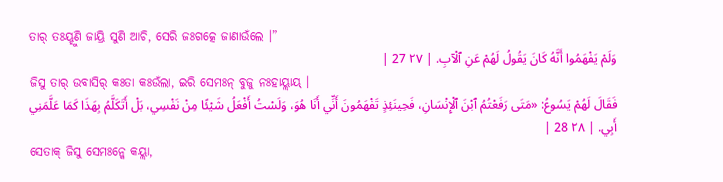ତାର୍ ତଃୟ୍ହୁଣି ଜାୟ୍ରି ସୁଣି ଆଚି, ସେରି ଜଃଗତ୍କେ ଜାଣାଉଁଲେ ।”
وَلَمْ يَفْهَمُوا أَنَّهُ كَانَ يَقُولُ لَهُمْ عَنِ ٱلْآبِ. | ٢٧ 27 |
ଜିସୁ ତାର୍ ଉବାସିର୍ କଃତା କଃଉଁଲା, ଇରି ସେମଃନ୍ ବୁଜୁ ନଃହାୟ୍ଲାୟ୍ ।
فَقَالَ لَهُمْ يَسُوعُ: «مَتَى رَفَعْتُمُ ٱبْنَ ٱلْإِنْسَانِ، فَحِينَئِذٍ تَفْهَمُونَ أَنِّي أَنَا هُوَ، وَلَسْتُ أَفْعَلُ شَيْئًا مِنْ نَفْسِي، بَلْ أَتَكَلَّمُ بِهَذَا كَمَا عَلَّمَنِي أَبِي. | ٢٨ 28 |
ସେତାକ୍ ଜିସୁ ସେମଃନ୍କେ କୟ୍ଲା,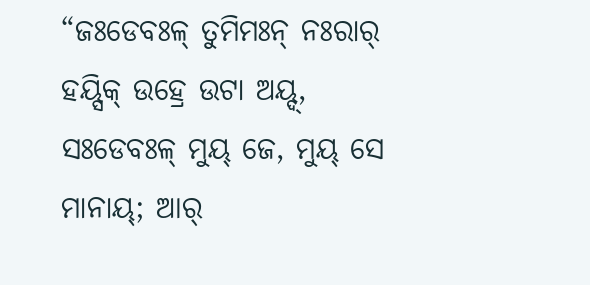“ଜଃଡେବଃଳ୍ ତୁମିମଃନ୍ ନଃରାର୍ ହୟ୍ସିକ୍ ଉହ୍ରେ ଉଟା ଅୟ୍ଦ୍, ସଃଡେବଃଳ୍ ମୁୟ୍ ଜେ, ମୁୟ୍ ସେ ମାନାୟ୍; ଆର୍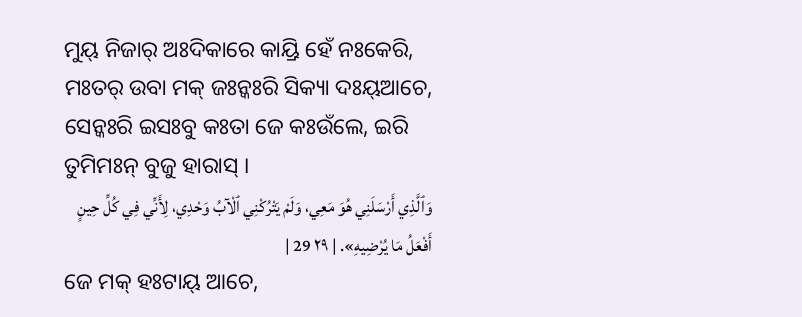ମୁୟ୍ ନିଜାର୍ ଅଃଦିକାରେ କାୟ୍ରି ହେଁ ନଃକେରି, ମଃତର୍ ଉବା ମକ୍ ଜଃନ୍କଃରି ସିକ୍ୟା ଦଃୟ୍ଆଚେ, ସେନ୍କଃରି ଇସଃବୁ କଃତା ଜେ କଃଉଁଲେ, ଇରି ତୁମିମଃନ୍ ବୁଜୁ ହାରାସ୍ ।
وَٱلَّذِي أَرْسَلَنِي هُوَ مَعِي، وَلَمْ يَتْرُكْنِي ٱلْآبُ وَحْدِي، لِأَنِّي فِي كُلِّ حِينٍ أَفْعَلُ مَا يُرْضِيهِ». | ٢٩ 29 |
ଜେ ମକ୍ ହଃଟାୟ୍ ଆଚେ,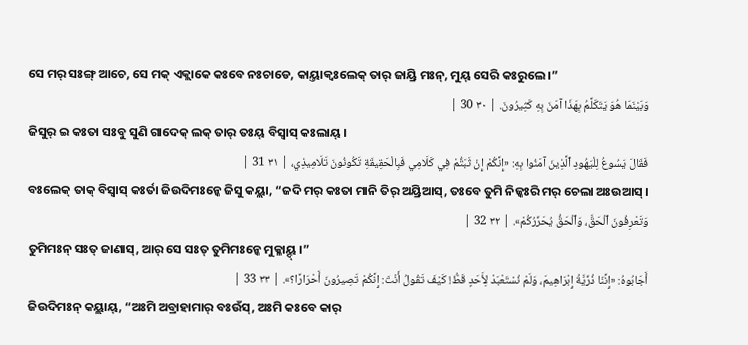ସେ ମର୍ ସଃଙ୍ଗ୍ ଆଚେ, ସେ ମକ୍ ଏକ୍ଲାକେ କଃବେ ନଃଚାଡେ, କାୟ୍ତାକ୍ବଃଲେକ୍ ତାର୍ ଜାୟ୍ରି ମଃନ୍, ମୁୟ୍ ସେରି କଃରୁଲେ ।”
وَبَيْنَمَا هُوَ يَتَكَلَّمُ بِهَذَا آمَنَ بِهِ كَثِيرُونَ. | ٣٠ 30 |
ଜିସୁର୍ ଇ କଃତା ସଃବୁ ସୁଣି ଗାଦେକ୍ ଲକ୍ ତାର୍ ତଃୟ୍ ବିସ୍ୱାସ୍ କଃଲାୟ୍ ।
فَقَالَ يَسُوعُ لِلْيَهُودِ ٱلَّذِينَ آمَنُوا بِهِ: «إِنَّكُمْ إِنْ ثَبَتُّمْ فِي كَلَامِي فَبِالْحَقِيقَةِ تَكُونُونَ تَلَامِيذِي، | ٣١ 31 |
ବଃଲେକ୍ ତାକ୍ ବିସ୍ୱାସ୍ କଃର୍ତା ଜିଉଦିମଃନ୍କେ ଜିସୁ କୟ୍ଲା, “ଜଦି ମର୍ କଃତା ମାନି ତିର୍ ଅୟ୍ରିଆସ୍, ତଃବେ ତୁମି ନିଜ୍କଃରି ମର୍ ଚେଲା ଅଃଉଆସ୍ ।
وَتَعْرِفُونَ ٱلْحَقَّ، وَٱلْحَقُّ يُحَرِّرُكُمْ». | ٣٢ 32 |
ତୁମିମଃନ୍ ସଃତ୍ ଜାଣାସ୍, ଆର୍ ସେ ସଃତ୍ ତୁମିମଃନ୍କେ ମୁକ୍ଳାୟ୍ଦ୍ ।”
أَجَابُوهُ: «إِنَّنَا ذُرِّيَّةُ إِبْرَاهِيمَ، وَلَمْ نُسْتَعْبَدْ لِأَحَدٍ قَطُّ! كَيْفَ تَقُولُ أَنْتَ: إِنَّكُمْ تَصِيرُونَ أَحْرَارًا؟». | ٣٣ 33 |
ଜିଉଦିମଃନ୍ କୟ୍ଲାୟ୍, “ଅଃମି ଅବ୍ରାହାମାର୍ ବଃଉଁସ୍, ଅଃମି କଃବେ କାର୍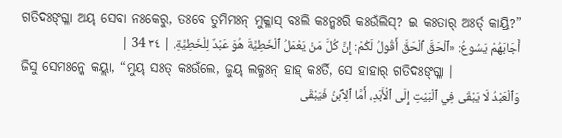ଗତିଦଃଙ୍ଗ୍ଳା ଅୟ୍ ସେବା ନଃକେରୁ, ତଃବେ ତୁମିମଃନ୍ ମୁକ୍ଳାସ୍ ବଃଲି କଃନ୍କଃରି କଃଉଁଲିସ୍? ଇ କଃତାର୍ ଅଃର୍ତ୍ କାୟ୍ରି?”
أَجَابَهُمْ يَسُوعُ: «ٱلْحَقَّ ٱلْحَقَّ أَقُولُ لَكُمْ: إِنَّ كُلَّ مَنْ يَعْمَلُ ٱلْخَطِيَّةَ هُوَ عَبْدٌ لِلْخَطِيَّةِ. | ٣٤ 34 |
ଜିସୁ ସେମଃନ୍କେ କୟ୍ଲା, “ମୁୟ୍ ସଃତ୍ କଃଉଁଲେ, ଜୁୟ୍ ଲକ୍ମଃନ୍ ହାହ୍ କଃର୍ତି, ସେ ହାହାର୍ ଗତିଦଃଙ୍ଗ୍ଳା ।
وَٱلْعَبْدُ لَا يَبْقَى فِي ٱلْبَيْتِ إِلَى ٱلْأَبَدِ، أَمَّا ٱلِٱبْنُ فَيَبْقَى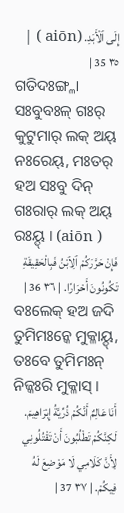إِلَى ٱلْأَبَدِ. (aiōn ) | ٣٥ 35 |
ଗତିଦଃଙ୍ଗ୍ଳା ସଃବୁବଃଳ୍ ଗଃର୍ କୁଟୁମାର୍ ଲକ୍ ଅୟ୍ ନଃରେୟ୍, ମଃତର୍ ହଅ ସଃବୁ ଦିନ୍ ଗଃରାର୍ ଲକ୍ ଅୟ୍ ରଃୟ୍ଦ୍ । (aiōn )
فَإِنْ حَرَّرَكُمْ ٱلِٱبْنُ فَبِالْحَقِيقَةِ تَكُونُونَ أَحْرَارًا. | ٣٦ 36 |
ବଃଲେକ୍ ହଅ ଜଦି ତୁମିମଃନ୍କେ ମୁକ୍ଳାୟ୍ଦ୍, ତଃବେ ତୁମିମଃନ୍ ନିଜ୍କଃରି ମୁକ୍ଳାସ୍ ।
أَنَا عَالِمٌ أَنَّكُمْ ذُرِّيَّةُ إِبْرَاهِيمَ. لَكِنَّكُمْ تَطْلُبُونَ أَنْ تَقْتُلُونِي لِأَنَّ كَلَامِي لَا مَوْضِعَ لَهُ فِيكُمْ. | ٣٧ 37 |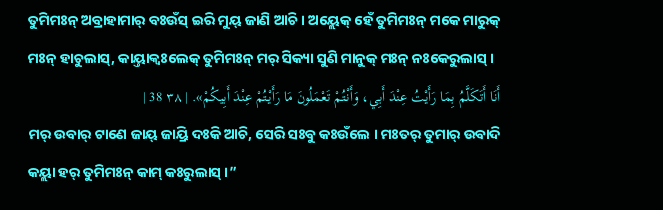ତୁମିମଃନ୍ ଅବ୍ରାହାମାର୍ ବଃଉଁସ୍ ଇରି ମୁୟ୍ ଜାଣି ଆଚି । ଅୟ୍ଲେକ୍ ହେଁ ତୁମିମଃନ୍ ମକେ ମାରୁକ୍ ମଃନ୍ ହାଚୁଲାସ୍, କାୟ୍ତାକ୍ବଃଲେକ୍ ତୁମିମଃନ୍ ମର୍ ସିକ୍ୟା ସୁଣି ମାନୁକ୍ ମଃନ୍ ନଃକେରୁଲାସ୍ ।
أَنَا أَتَكَلَّمُ بِمَا رَأَيْتُ عِنْدَ أَبِي، وَأَنْتُمْ تَعْمَلُونَ مَا رَأَيْتُمْ عِنْدَ أَبِيكُمْ». | ٣٨ 38 |
ମର୍ ଉବାର୍ ଟାଣେ ଜାୟ୍ ଜାୟ୍ରି ଦଃକି ଆଚି, ସେରି ସଃବୁ କଃଉଁଲେ । ମଃତର୍ ତୁମାର୍ ଉବାଦି କୟ୍ଲା ହର୍ ତୁମିମଃନ୍ କାମ୍ କଃରୁଲାସ୍ ।”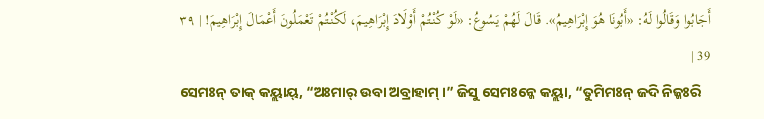أَجَابُوا وَقَالُوا لَهُ: «أَبُونَا هُوَ إِبْرَاهِيمُ». قَالَ لَهُمْ يَسُوعُ: «لَوْ كُنْتُمْ أَوْلَادَ إِبْرَاهِيمَ، لَكُنْتُمْ تَعْمَلُونَ أَعْمَالَ إِبْرَاهِيمَ! | ٣٩ 39 |
ସେମଃନ୍ ତାକ୍ କୟ୍ଲାୟ୍, “ଅଃମାର୍ ଉବା ଅବ୍ରାହାମ୍ ।” ଜିସୁ ସେମଃନ୍କେ କୟ୍ଲା, “ତୁମିମଃନ୍ ଜଦି ନିଜ୍କଃରି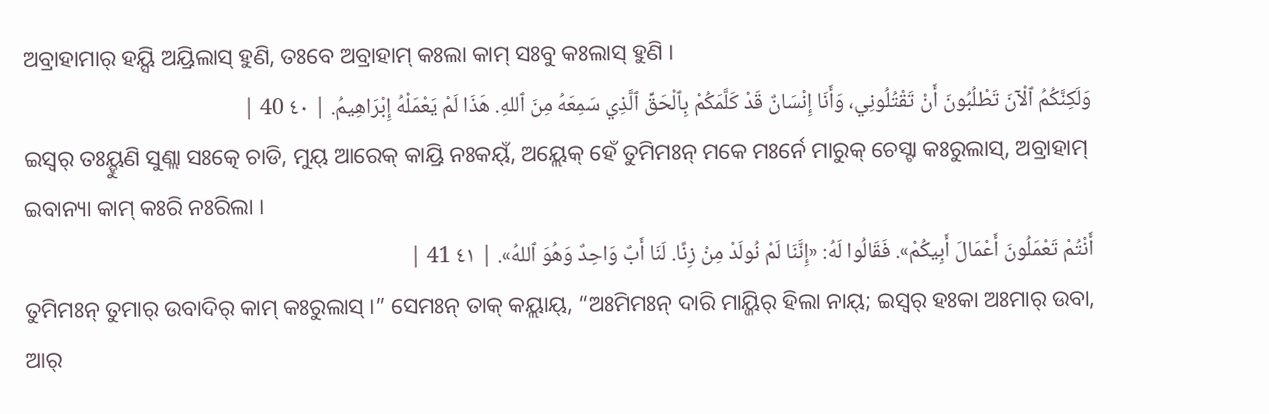ଅବ୍ରାହାମାର୍ ହୟ୍ସି ଅୟ୍ରିଲାସ୍ ହୁଣି, ତଃବେ ଅବ୍ରାହାମ୍ କଃଲା କାମ୍ ସଃବୁ କଃଲାସ୍ ହୁଣି ।
وَلَكِنَّكُمُ ٱلْآنَ تَطْلُبُونَ أَنْ تَقْتُلُونِي، وَأَنَا إِنْسَانٌ قَدْ كَلَّمَكُمْ بِٱلْحَقِّ ٱلَّذِي سَمِعَهُ مِنَ ٱللهِ. هَذَا لَمْ يَعْمَلْهُ إِبْرَاهِيمُ. | ٤٠ 40 |
ଇସ୍ୱର୍ ତଃୟ୍ହୁଣି ସୁଣ୍ଲା ସଃତ୍କେ ଚାଡି, ମୁୟ୍ ଆରେକ୍ କାୟ୍ରି ନଃକୟ୍ଁ, ଅୟ୍ଲେକ୍ ହେଁ ତୁମିମଃନ୍ ମକେ ମଃର୍ନେ ମାରୁକ୍ ଚେସ୍ଟା କଃରୁଲାସ୍, ଅବ୍ରାହାମ୍ ଇବାନ୍ୟା କାମ୍ କଃରି ନଃରିଲା ।
أَنْتُمْ تَعْمَلُونَ أَعْمَالَ أَبِيكُمْ». فَقَالُوا لَهُ: «إِنَّنَا لَمْ نُولَدْ مِنْ زِنًا. لَنَا أَبٌ وَاحِدٌ وَهُوَ ٱللهُ». | ٤١ 41 |
ତୁମିମଃନ୍ ତୁମାର୍ ଉବାଦିର୍ କାମ୍ କଃରୁଲାସ୍ ।” ସେମଃନ୍ ତାକ୍ କୟ୍ଲାୟ୍, “ଅଃମିମଃନ୍ ଦାରି ମାୟ୍ଜିର୍ ହିଲା ନାୟ୍; ଇସ୍ୱର୍ ହଃକା ଅଃମାର୍ ଉବା, ଆର୍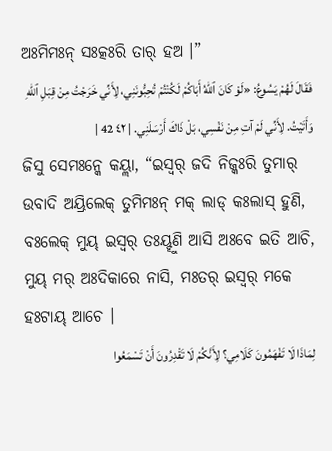ଅଃମିମଃନ୍ ସଃତ୍କଃରି ତାର୍ ହଅ ।”
فَقَالَ لَهُمْ يَسُوعُ: «لَوْ كَانَ ٱللهُ أَبَاكُمْ لَكُنْتُمْ تُحِبُّونَنِي، لِأَنِّي خَرَجْتُ مِنْ قِبَلِ ٱللهِ وَأَتَيْتُ. لِأَنِّي لَمْ آتِ مِنْ نَفْسِي، بَلْ ذَاكَ أَرْسَلَنِي. | ٤٢ 42 |
ଜିସୁ ସେମଃନ୍କେ କୟ୍ଲା, “ଇସ୍ୱର୍ ଜଦି ନିଜ୍କଃରି ତୁମାର୍ ଉବାଦି ଅୟ୍ରିଲେକ୍ ତୁମିମଃନ୍ ମକ୍ ଲାଡ୍ କଃଲାସ୍ ହୁଣି, ବଃଲେକ୍ ମୁୟ୍ ଇସ୍ୱର୍ ତଃୟ୍ହୁଣି ଆସି ଅଃବେ ଇତି ଆଚି, ମୁୟ୍ ମର୍ ଅଃଦିକାରେ ନାସି, ମଃତର୍ ଇସ୍ୱର୍ ମକେ ହଃଟାୟ୍ ଆଚେ ।
لِمَاذَا لَا تَفْهَمُونَ كَلَامِي؟ لِأَنَّكُمْ لَا تَقْدِرُونَ أَنْ تَسْمَعُوا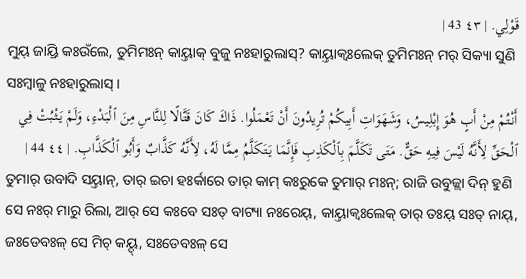قَوْلِي. | ٤٣ 43 |
ମୁୟ୍ ଜାୟ୍ରି କଃଉଁଲେ, ତୁମିମଃନ୍ କାୟ୍ତାକ୍ ବୁଜୁ ନଃହାରୁଲାସ୍? କାୟ୍ତାକ୍ବଃଲେକ୍ ତୁମିମଃନ୍ ମର୍ ସିକ୍ୟା ସୁଣି ସଃମ୍ବାଳୁ ନଃହାରୁଲାସ୍ ।
أَنْتُمْ مِنْ أَبٍ هُوَ إِبْلِيسُ، وَشَهَوَاتِ أَبِيكُمْ تُرِيدُونَ أَنْ تَعْمَلُوا. ذَاكَ كَانَ قَتَّالًا لِلنَّاسِ مِنَ ٱلْبَدْءِ، وَلَمْ يَثْبُتْ فِي ٱلْحَقِّ لِأَنَّهُ لَيْسَ فِيهِ حَقٌّ. مَتَى تَكَلَّمَ بِٱلْكَذِبِ فَإِنَّمَا يَتَكَلَّمُ مِمَّا لَهُ، لِأَنَّهُ كَذَّابٌ وَأَبُو ٱلْكَذَّابِ. | ٤٤ 44 |
ତୁମାର୍ ଉବାଦି ସୟ୍ତାନ୍, ତାର୍ ଇଚା ହଃର୍କାରେ ତାର୍ କାମ୍ କଃରୁକେ ତୁମାର୍ ମଃନ୍; ରାଜି ଉବୁଜ୍ଲା ଦିନ୍ ହୁଣି ସେ ନଃର୍ ମାରୁ ରିଲା, ଆର୍ ସେ କଃବେ ସଃତ୍ ବାଟ୍ୟା ନଃରେୟ୍, କାୟ୍ତାକ୍ବଃଲେକ୍ ତାର୍ ତଃୟ୍ ସଃତ୍ ନାୟ୍, ଜଃଡେବଃଳ୍ ସେ ମିଚ୍ କୟ୍ଦ୍, ସଃଡେବଃଳ୍ ସେ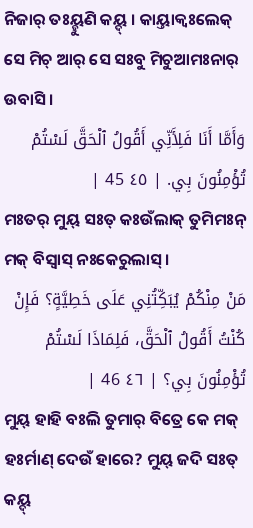ନିଜାର୍ ତଃୟ୍ହୁଣି କୟ୍ଦ୍ । କାୟ୍ତାକ୍ବଃଲେକ୍ ସେ ମିଚ୍ ଆର୍ ସେ ସଃବୁ ମିଚୁଆମଃନାର୍ ଉବାସି ।
وَأَمَّا أَنَا فَلِأَنِّي أَقُولُ ٱلْحَقَّ لَسْتُمْ تُؤْمِنُونَ بِي. | ٤٥ 45 |
ମଃତର୍ ମୁୟ୍ ସଃତ୍ କଃଉଁଲାକ୍ ତୁମିମଃନ୍ ମକ୍ ବିସ୍ୱାସ୍ ନଃକେରୁଲାସ୍ ।
مَنْ مِنْكُمْ يُبَكِّتُنِي عَلَى خَطِيَّةٍ؟ فَإِنْ كُنْتُ أَقُولُ ٱلْحَقَّ، فَلِمَاذَا لَسْتُمْ تُؤْمِنُونَ بِي؟ | ٤٦ 46 |
ମୁୟ୍ ହାହି ବଃଲି ତୁମାର୍ ବିତ୍ରେ କେ ମକ୍ ହଃର୍ମାଣ୍ ଦେଉଁ ହାରେ? ମୁୟ୍ ଜଦି ସଃତ୍ କୟ୍ଦ୍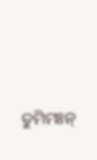ତୁମିମଃନ୍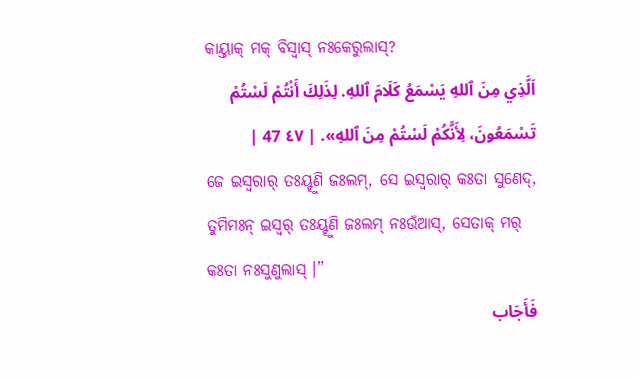କାୟ୍ତାକ୍ ମକ୍ ବିସ୍ୱାସ୍ ନଃକେରୁଲାସ୍?
اَلَّذِي مِنَ ٱللهِ يَسْمَعُ كَلَامَ ٱللهِ. لِذَلِكَ أَنْتُمْ لَسْتُمْ تَسْمَعُونَ، لِأَنَّكُمْ لَسْتُمْ مِنَ ٱللهِ». | ٤٧ 47 |
ଜେ ଇସ୍ୱରାର୍ ତଃୟ୍ହୁଣି ଜଃଲମ୍, ସେ ଇସ୍ୱରାର୍ କଃତା ସୁଣେଦ୍, ତୁମିମଃନ୍ ଇସ୍ୱର୍ ତଃୟ୍ହୁଣି ଜଃଲମ୍ ନଃଉଁଆସ୍, ସେତାକ୍ ମର୍ କଃତା ନଃସୁଣୁଲାସ୍ ।”
فَأَجَاب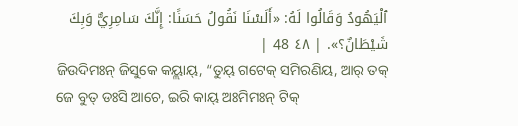ٱلْيَهُودُ وَقَالُوا لَهُ: «أَلَسْنَا نَقُولُ حَسَنًا: إِنَّكَ سَامِرِيٌّ وَبِكَ شَيْطَانٌ؟». | ٤٨ 48 |
ଜିଉଦିମଃନ୍ ଜିସୁକେ କୟ୍ଲାୟ୍, “ତୁୟ୍ ଗଟେକ୍ ସମିରଣିୟ, ଆର୍ ତକ୍ ଜେ ବୁତ୍ ଡଃସି ଆଚେ, ଇରି କାୟ୍ ଅଃମିମଃନ୍ ଟିକ୍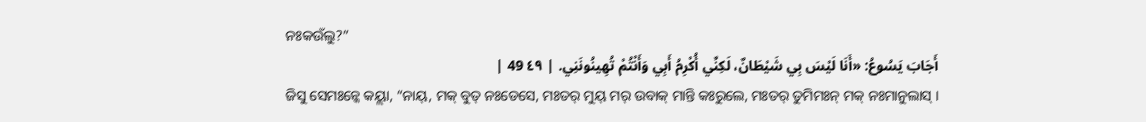ନଃକଉଁଲୁ?”
أَجَابَ يَسُوعُ: «أَنَا لَيْسَ بِي شَيْطَانٌ، لَكِنِّي أُكْرِمُ أَبِي وَأَنْتُمْ تُهِينُونَنِي. | ٤٩ 49 |
ଜିସୁ ସେମଃନ୍କେ କୟ୍ଲା, “ନାୟ୍, ମକ୍ ବୁତ୍ ନଃଡେସେ, ମଃତର୍ ମୁୟ୍ ମର୍ ଉବାକ୍ ମାନ୍ତି କଃରୁଲେ, ମଃତର୍ ତୁମିମଃନ୍ ମକ୍ ନଃମାନୁଲାସ୍ ।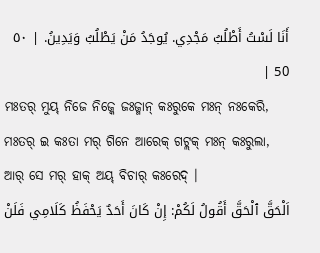أَنَا لَسْتُ أَطْلُبُ مَجْدِي. يُوجَدُ مَنْ يَطْلُبُ وَيَدِينُ. | ٥٠ 50 |
ମଃତର୍ ମୁୟ୍ ନିଜେ ନିଜ୍କେ ଜଃଜ୍ମାନ୍ କଃରୁକେ ମଃନ୍ ନଃକେରି, ମଃତର୍ ଇ କଃତା ମର୍ ଗିନେ ଆରେକ୍ ଗଟ୍ଲକ୍ ମଃନ୍ କଃରୁଲା, ଆର୍ ସେ ମର୍ ହାକ୍ ଅୟ୍ ବିଚାର୍ କଃରେଦ୍ ।
اَلْحَقَّ ٱلْحَقَّ أَقُولُ لَكُمْ: إِنْ كَانَ أَحَدٌ يَحْفَظُ كَلَامِي فَلَنْ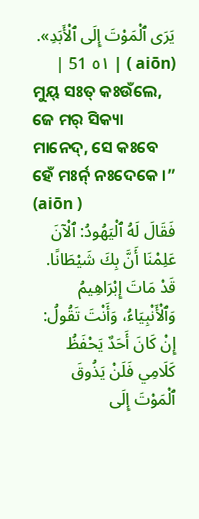يَرَى ٱلْمَوْتَ إِلَى ٱلْأَبَدِ». (aiōn ) | ٥١ 51 |
ମୁୟ୍ ସଃତ୍ କଃଉଁଲେ, ଜେ ମର୍ ସିକ୍ୟା ମାନେଦ୍, ସେ କଃବେ ହେଁ ମଃର୍ନ୍ ନଃଦେକେ ।” (aiōn )
فَقَالَ لَهُ ٱلْيَهُودُ: ٱلْآنَ عَلِمْنَا أَنَّ بِكَ شَيْطَانًا. قَدْ مَاتَ إِبْرَاهِيمُ وَٱلْأَنْبِيَاءُ، وَأَنْتَ تَقُولُ: إِنْ كَانَ أَحَدٌ يَحْفَظُ كَلَامِي فَلَنْ يَذُوقَ ٱلْمَوْتَ إِلَى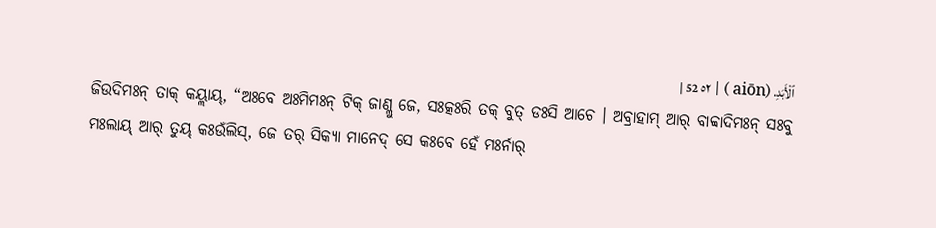ٱلْأَبَدِ. (aiōn ) | ٥٢ 52 |
ଜିଉଦିମଃନ୍ ତାକ୍ କୟ୍ଲାୟ୍, “ଅଃବେ ଅଃମିମଃନ୍ ଟିକ୍ ଜାଣ୍ଲୁ ଜେ, ସଃତ୍କଃରି ତକ୍ ବୁତ୍ ଡଃସି ଆଚେ । ଅବ୍ରାହାମ୍ ଆର୍ ବାବ୍ବାଦିମଃନ୍ ସଃବୁ ମଃଲାୟ୍ ଆର୍ ତୁୟ୍ କଃଉଁଲିସ୍, ଜେ ତର୍ ସିକ୍ୟା ମାନେଦ୍ ସେ କଃବେ ହେଁ ମଃର୍ନାର୍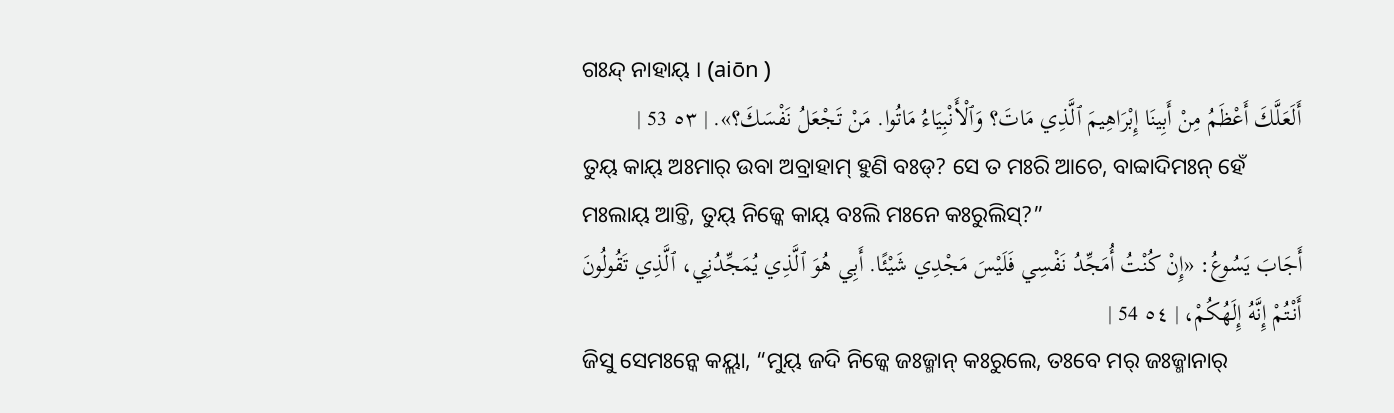ଗଃନ୍ଦ୍ ନାହାୟ୍ । (aiōn )
أَلَعَلَّكَ أَعْظَمُ مِنْ أَبِينَا إِبْرَاهِيمَ ٱلَّذِي مَاتَ؟ وَٱلْأَنْبِيَاءُ مَاتُوا. مَنْ تَجْعَلُ نَفْسَكَ؟». | ٥٣ 53 |
ତୁୟ୍ କାୟ୍ ଅଃମାର୍ ଉବା ଅବ୍ରାହାମ୍ ହୁଣି ବଃଡ୍? ସେ ତ ମଃରି ଆଚେ, ବାବ୍ବାଦିମଃନ୍ ହେଁ ମଃଲାୟ୍ ଆଚ୍ତି, ତୁୟ୍ ନିଜ୍କେ କାୟ୍ ବଃଲି ମଃନେ କଃରୁଲିସ୍?”
أَجَابَ يَسُوعُ: «إِنْ كُنْتُ أُمَجِّدُ نَفْسِي فَلَيْسَ مَجْدِي شَيْئًا. أَبِي هُوَ ٱلَّذِي يُمَجِّدُنِي، ٱلَّذِي تَقُولُونَ أَنْتُمْ إِنَّهُ إِلَهُكُمْ، | ٥٤ 54 |
ଜିସୁ ସେମଃନ୍କେ କୟ୍ଲା, “ମୁୟ୍ ଜଦି ନିଜ୍କେ ଜଃଜ୍ମାନ୍ କଃରୁଲେ, ତଃବେ ମର୍ ଜଃଜ୍ମାନାର୍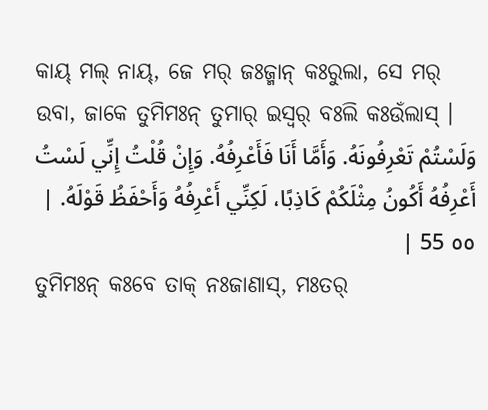କାୟ୍ ମଲ୍ ନାୟ୍, ଜେ ମର୍ ଜଃଜ୍ମାନ୍ କଃରୁଲା, ସେ ମର୍ ଉବା, ଜାକେ ତୁମିମଃନ୍ ତୁମାର୍ ଇସ୍ୱର୍ ବଃଲି କଃଉଁଲାସ୍ ।
وَلَسْتُمْ تَعْرِفُونَهُ. وَأَمَّا أَنَا فَأَعْرِفُهُ. وَإِنْ قُلْتُ إِنِّي لَسْتُ أَعْرِفُهُ أَكُونُ مِثْلَكُمْ كَاذِبًا، لَكِنِّي أَعْرِفُهُ وَأَحْفَظُ قَوْلَهُ. | ٥٥ 55 |
ତୁମିମଃନ୍ କଃବେ ତାକ୍ ନଃଜାଣାସ୍, ମଃତର୍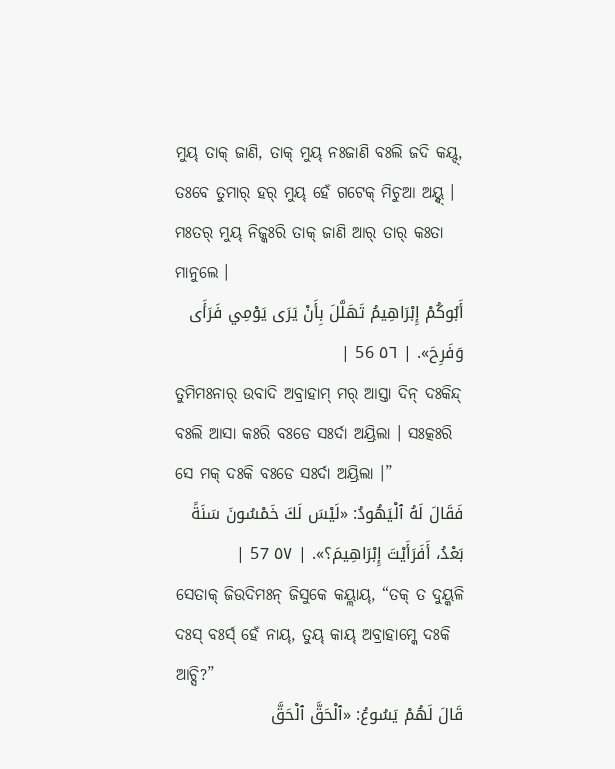ମୁୟ୍ ତାକ୍ ଜାଣି, ତାକ୍ ମୁୟ୍ ନଃଜାଣି ବଃଲି ଜଦି କୟ୍ଦ୍, ତଃବେ ତୁମାର୍ ହର୍ ମୁୟ୍ ହେଁ ଗଟେକ୍ ମିଚୁଆ ଅୟ୍ନ୍ଦ୍ । ମଃତର୍ ମୁୟ୍ ନିଜ୍କଃରି ତାକ୍ ଜାଣି ଆର୍ ତାର୍ କଃତା ମାନୁଲେ ।
أَبُوكُمْ إِبْرَاهِيمُ تَهَلَّلَ بِأَنْ يَرَى يَوْمِي فَرَأَى وَفَرِحَ». | ٥٦ 56 |
ତୁମିମଃନାର୍ ଉବାଦି ଅବ୍ରାହାମ୍ ମର୍ ଆସ୍ତା ଦିନ୍ ଦଃକିନ୍ଦ୍ ବଃଲି ଆସା କଃରି ବଃଡେ ସଃର୍ଦା ଅୟ୍ରିଲା । ସଃତ୍କଃରି ସେ ମକ୍ ଦଃକି ବଃଡେ ସଃର୍ଦା ଅୟ୍ରିଲା ।”
فَقَالَ لَهُ ٱلْيَهُودُ: «لَيْسَ لَكَ خَمْسُونَ سَنَةً بَعْدُ، أَفَرَأَيْتَ إِبْرَاهِيمَ؟». | ٥٧ 57 |
ସେତାକ୍ ଜିଉଦିମଃନ୍ ଜିସୁକେ କୟ୍ଲାୟ୍, “ତକ୍ ତ ଦୁୟ୍କଳି ଦଃସ୍ ବଃର୍ସ୍ ହେଁ ନାୟ୍, ତୁୟ୍ କାୟ୍ ଅବ୍ରାହାମ୍କେ ଦଃକି ଆଚ୍ସି?”
قَالَ لَهُمْ يَسُوعُ: «ٱلْحَقَّ ٱلْحَقَّ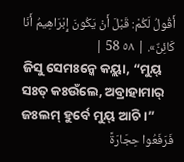أَقُولُ لَكُمْ: قَبْلَ أَنْ يَكُونَ إِبْرَاهِيمُ أَنَا كَائِنٌ». | ٥٨ 58 |
ଜିସୁ ସେମଃନ୍କେ କୟ୍ଲା, “ମୁୟ୍ ସଃତ୍ କଃଉଁଲେ, ଅବ୍ରାହାମାର୍ ଜଃଲମ୍ ହୁର୍ବେ ମୁୟ୍ ଆଚି ।”
فَرَفَعُوا حِجَارَةً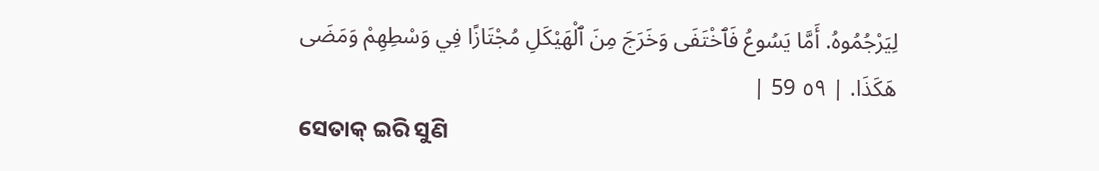لِيَرْجُمُوهُ. أَمَّا يَسُوعُ فَٱخْتَفَى وَخَرَجَ مِنَ ٱلْهَيْكَلِ مُجْتَازًا فِي وَسْطِهِمْ وَمَضَى هَكَذَا. | ٥٩ 59 |
ସେତାକ୍ ଇରି ସୁଣି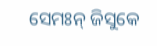ସେମଃନ୍ ଜିସୁକେ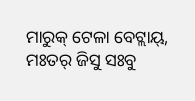ମାରୁକ୍ ଟେଳା ବେଟ୍ଲାୟ୍, ମଃତର୍ ଜିସୁ ସଃବୁ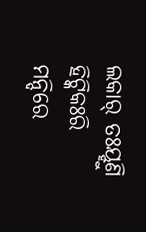ଲକାର୍ ତଃୟ୍ହୁଣି ହିଟ୍କିକଃରି ମନ୍ଦିରେ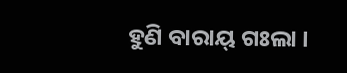ହୁଣି ବାରାୟ୍ ଗଃଲା ।